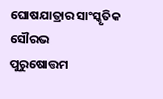ଘୋଷଯାତ୍ରାର ସାଂସ୍କୃତିକ ସୌରଭ
ପୁରୁଷୋତ୍ତମ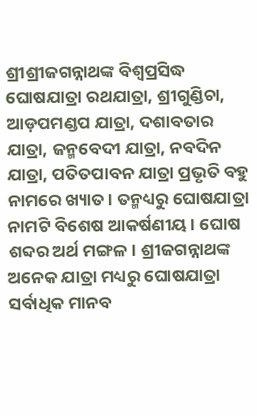ଶ୍ରୀଶ୍ରୀଜଗନ୍ନାଥଙ୍କ ବିଶ୍ୱପ୍ରସିଦ୍ଧ ଘୋଷଯାତ୍ରା ରଥଯାତ୍ରା, ଶ୍ରୀଗୁଣ୍ଡିଚା, ଆଡ଼ପମଣ୍ଡପ ଯାତ୍ରା, ଦଶାବତାର ଯାତ୍ରା, ଜନ୍ମବେଦୀ ଯାତ୍ରା, ନବଦିନ ଯାତ୍ରା, ପତିତପାବନ ଯାତ୍ରା ପ୍ରଭୃତି ବହୁ ନାମରେ ଖ୍ୟାତ। ତନ୍ମଧ୍ୟରୁ ଘୋଷଯାତ୍ରା ନାମଟି ବିଶେଷ ଆକର୍ଷଣୀୟ। ଘୋଷ ଶବ୍ଦର ଅର୍ଥ ମଙ୍ଗଳ। ଶ୍ରୀଜଗନ୍ନାଥଙ୍କ ଅନେକ ଯାତ୍ରା ମଧ୍ୟରୁ ଘୋଷଯାତ୍ରା ସର୍ବାଧିକ ମାନବ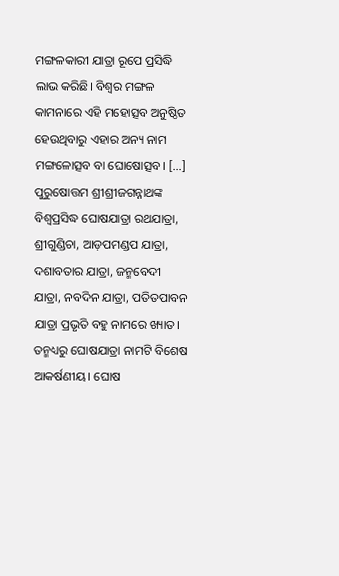ମଙ୍ଗଳକାରୀ ଯାତ୍ରା ରୂପେ ପ୍ରସିଦ୍ଧି ଲାଭ କରିଛି। ବିଶ୍ୱର ମଙ୍ଗଳ କାମନାରେ ଏହି ମହୋତ୍ସବ ଅନୁଷ୍ଠିତ ହେଉଥିବାରୁ ଏହାର ଅନ୍ୟ ନାମ ମଙ୍ଗଳୋତ୍ସବ ବା ଘୋଷୋତ୍ସବ। […]
ପୁରୁଷୋତ୍ତମ ଶ୍ରୀଶ୍ରୀଜଗନ୍ନାଥଙ୍କ ବିଶ୍ୱପ୍ରସିଦ୍ଧ ଘୋଷଯାତ୍ରା ରଥଯାତ୍ରା, ଶ୍ରୀଗୁଣ୍ଡିଚା, ଆଡ଼ପମଣ୍ଡପ ଯାତ୍ରା, ଦଶାବତାର ଯାତ୍ରା, ଜନ୍ମବେଦୀ ଯାତ୍ରା, ନବଦିନ ଯାତ୍ରା, ପତିତପାବନ ଯାତ୍ରା ପ୍ରଭୃତି ବହୁ ନାମରେ ଖ୍ୟାତ। ତନ୍ମଧ୍ୟରୁ ଘୋଷଯାତ୍ରା ନାମଟି ବିଶେଷ ଆକର୍ଷଣୀୟ। ଘୋଷ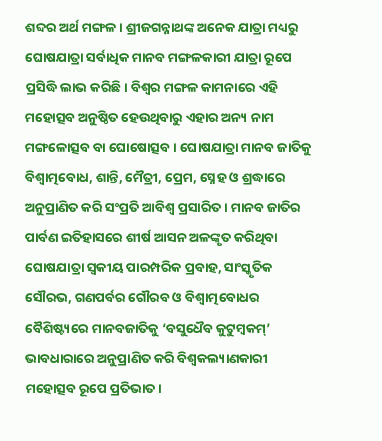ଶବ୍ଦର ଅର୍ଥ ମଙ୍ଗଳ। ଶ୍ରୀଜଗନ୍ନାଥଙ୍କ ଅନେକ ଯାତ୍ରା ମଧ୍ୟରୁ ଘୋଷଯାତ୍ରା ସର୍ବାଧିକ ମାନବ ମଙ୍ଗଳକାରୀ ଯାତ୍ରା ରୂପେ ପ୍ରସିଦ୍ଧି ଲାଭ କରିଛି। ବିଶ୍ୱର ମଙ୍ଗଳ କାମନାରେ ଏହି ମହୋତ୍ସବ ଅନୁଷ୍ଠିତ ହେଉଥିବାରୁ ଏହାର ଅନ୍ୟ ନାମ ମଙ୍ଗଳୋତ୍ସବ ବା ଘୋଷୋତ୍ସବ। ଘୋଷଯାତ୍ରା ମାନବ ଜାତିକୁ ବିଶ୍ୱାତ୍ମବୋଧ, ଶାନ୍ତି, ମୈତ୍ରୀ, ପ୍ରେମ, ସ୍ନେହ ଓ ଶ୍ରଦ୍ଧାରେ ଅନୁପ୍ରାଣିତ କରି ସଂପ୍ରତି ଆବିଶ୍ୱ ପ୍ରସାରିତ। ମାନବ ଜାତିର ପାର୍ବଣ ଇତିହାସରେ ଶୀର୍ଷ ଆସନ ଅଳଙ୍କୃତ କରିଥିବା ଘୋଷଯାତ୍ରା ସ୍ୱକୀୟ ପାରମ୍ପରିକ ପ୍ରବାହ, ସାଂସ୍କୃତିକ ସୌରଭ, ଗଣପର୍ବର ଗୌରବ ଓ ବିଶ୍ୱାତ୍ମବୋଧର ବୈଶିଷ୍ଟ୍ୟରେ ମାନବଜାତିକୁ ‘ବସୁଧୈବ କୁଟୁମ୍ବକମ୍’ ଭାବଧାରାରେ ଅନୁପ୍ରାଣିତ କରି ବିଶ୍ୱକଲ୍ୟାଣକାରୀ ମହୋତ୍ସବ ରୂପେ ପ୍ରତିଭାତ।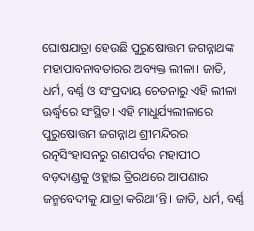ଘୋଷଯାତ୍ରା ହେଉଛି ପୁରୁଷୋତ୍ତମ ଜଗନ୍ନାଥଙ୍କ ମହାପାବନାବତାରର ଅବ୍ୟକ୍ତ ଲୀଳା। ଜାତି, ଧର୍ମ, ବର୍ଣ୍ଣ ଓ ସଂପ୍ରଦାୟ ଚେତନାରୁ ଏହି ଲୀଳା ଊର୍ଦ୍ଧ୍ବରେ ସଂସ୍ଥିତ। ଏହି ମାଧୁର୍ଯ୍ୟଲୀଳାରେ ପୁରୁଷୋତ୍ତମ ଜଗନ୍ନାଥ ଶ୍ରୀମନ୍ଦିରର ରତ୍ନସିଂହାସନରୁ ଗଣପର୍ବର ମହାପୀଠ ବଡ଼ଦାଣ୍ଡକୁ ଓହ୍ଲାଇ ତ୍ରିରଥରେ ଆପଣାର ଜନ୍ମବେଦୀକୁ ଯାତ୍ରା କରିଥା’ନ୍ତି। ଜାତି, ଧର୍ମ, ବର୍ଣ୍ଣ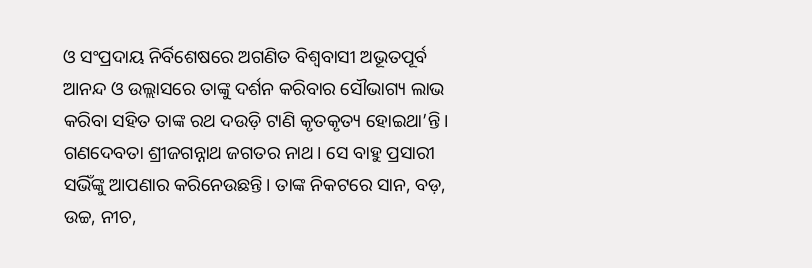ଓ ସଂପ୍ରଦାୟ ନିର୍ବିଶେଷରେ ଅଗଣିତ ବିଶ୍ୱବାସୀ ଅଭୂତପୂର୍ବ ଆନନ୍ଦ ଓ ଉଲ୍ଲାସରେ ତାଙ୍କୁ ଦର୍ଶନ କରିବାର ସୌଭାଗ୍ୟ ଲାଭ କରିବା ସହିତ ତାଙ୍କ ରଥ ଦଉଡ଼ି ଟାଣି କୃତକୃତ୍ୟ ହୋଇଥା’ନ୍ତି। ଗଣଦେବତା ଶ୍ରୀଜଗନ୍ନାଥ ଜଗତର ନାଥ। ସେ ବାହୁ ପ୍ରସାରୀ ସଭିଁଙ୍କୁ ଆପଣାର କରିନେଉଛନ୍ତି। ତାଙ୍କ ନିକଟରେ ସାନ, ବଡ଼, ଉଚ୍ଚ, ନୀଚ,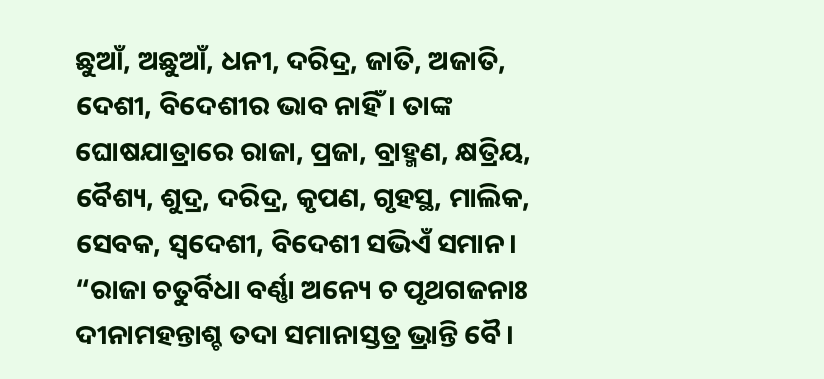ଛୁଆଁ, ଅଛୁଆଁ, ଧନୀ, ଦରିଦ୍ର, ଜାତି, ଅଜାତି, ଦେଶୀ, ବିଦେଶୀର ଭାବ ନାହିଁ। ତାଙ୍କ ଘୋଷଯାତ୍ରାରେ ରାଜା, ପ୍ରଜା, ବ୍ରାହ୍ମଣ, କ୍ଷତ୍ରିୟ, ବୈଶ୍ୟ, ଶୁଦ୍ର, ଦରିଦ୍ର, କୃପଣ, ଗୃହସ୍ଥ, ମାଲିକ, ସେବକ, ସ୍ୱଦେଶୀ, ବିଦେଶୀ ସଭିଏଁ ସମାନ।
“ରାଜା ଚତୁର୍ବିଧା ବର୍ଣ୍ଣା ଅନ୍ୟେ ଚ ପୃଥଗଜନାଃ
ଦୀନାମହନ୍ତାଶ୍ଚ ତଦା ସମାନାସ୍ତତ୍ର ଭ୍ରାନ୍ତି ବୈ।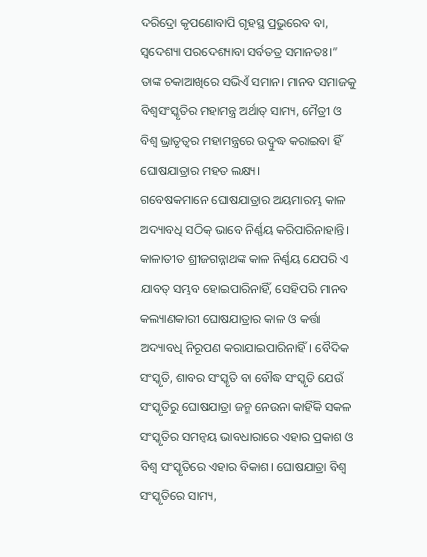ଦରିଦ୍ରୋ କୃପଣୋବାପି ଗୃହସ୍ଥ ପ୍ରଭୁରେବ ବା,
ସ୍ୱଦେଶ୍ୟା ପରଦେଶ୍ୟାବା ସର୍ବତତ୍ର ସମାନତଃ।”
ତାଙ୍କ ଚକାଆଖିରେ ସଭିଏଁ ସମାନ। ମାନବ ସମାଜକୁ ବିଶ୍ୱସଂସ୍କୃତିର ମହାମନ୍ତ୍ର ଅର୍ଥାତ୍ ସାମ୍ୟ, ମୈତ୍ରୀ ଓ ବିଶ୍ୱ ଭ୍ରାତୃତ୍ୱର ମହାମନ୍ତ୍ରରେ ଉଦ୍ବୁଦ୍ଧ କରାଇବା ହିଁ ଘୋଷଯାତ୍ରାର ମହତ ଲକ୍ଷ୍ୟ।
ଗବେଷକମାନେ ଘୋଷଯାତ୍ରାର ଅୟମାରମ୍ଭ କାଳ ଅଦ୍ୟାବଧି ସଠିକ୍ ଭାବେ ନିର୍ଣ୍ଣୟ କରିପାରିନାହାନ୍ତି। କାଳାତୀତ ଶ୍ରୀଜଗନ୍ନାଥଙ୍କ କାଳ ନିର୍ଣ୍ଣୟ ଯେପରି ଏ ଯାବତ୍ ସମ୍ଭବ ହୋଇପାରିନାହିଁ, ସେହିପରି ମାନବ କଲ୍ୟାଣକାରୀ ଘୋଷଯାତ୍ରାର କାଳ ଓ କର୍ତ୍ତା ଅଦ୍ୟାବଧି ନିରୂପଣ କରାଯାଇପାରିନାହିଁ। ବୈଦିକ ସଂସ୍କୃତି, ଶାବର ସଂସ୍କୃତି ବା ବୌଦ୍ଧ ସଂସ୍କୃତି ଯେଉଁ ସଂସ୍କୃତିରୁ ଘୋଷଯାତ୍ରା ଜନ୍ମ ନେଉନା କାହିଁକି ସକଳ ସଂସ୍କୃତିର ସମନ୍ୱୟ ଭାବଧାରାରେ ଏହାର ପ୍ରକାଶ ଓ ବିଶ୍ୱ ସଂସ୍କୃତିରେ ଏହାର ବିକାଶ। ଘୋଷଯାତ୍ରା ବିଶ୍ୱ ସଂସ୍କୃତିରେ ସାମ୍ୟ,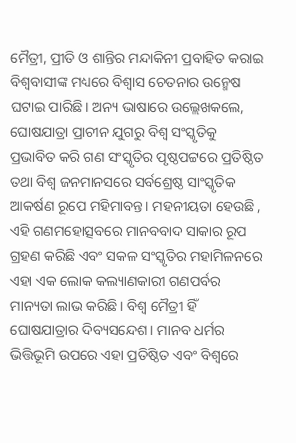ମୈତ୍ରୀ, ପ୍ରୀତି ଓ ଶାନ୍ତିର ମନ୍ଦାକିନୀ ପ୍ରବାହିତ କରାଇ ବିଶ୍ୱବାସୀଙ୍କ ମଧ୍ୟରେ ବିଶ୍ୱାସ ଚେତନାର ଉନ୍ମେଷ ଘଟାଇ ପାରିଛି। ଅନ୍ୟ ଭାଷାରେ ଉଲ୍ଲେଖକଲେ, ଘୋଷଯାତ୍ରା ପ୍ରାଚୀନ ଯୁଗରୁ ବିଶ୍ୱ ସଂସ୍କୃତିକୁ ପ୍ରଭାବିତ କରି ଗଣ ସଂସ୍କୃତିର ପୃଷ୍ଠପଟ୍ଟରେ ପ୍ରତିଷ୍ଠିତ ତଥା ବିଶ୍ୱ ଜନମାନସରେ ସର୍ବଶ୍ରେଷ୍ଠ ସାଂସ୍କୃତିକ ଆକର୍ଷଣ ରୂପେ ମହିମାବନ୍ତ। ମହନୀୟତା ହେଉଛି , ଏହି ଗଣମହୋତ୍ସବରେ ମାନବବାଦ ସାକାର ରୂପ ଗ୍ରହଣ କରିଛି ଏବଂ ସକଳ ସଂସ୍କୃତିର ମହାମିଳନରେ ଏହା ଏକ ଲୋକ କଲ୍ୟାଣକାରୀ ଗଣପର୍ବର ମାନ୍ୟତା ଲାଭ କରିଛି। ବିଶ୍ୱ ମୈତ୍ରୀ ହିଁ ଘୋଷଯାତ୍ରାର ଦିବ୍ୟସନ୍ଦେଶ। ମାନବ ଧର୍ମର ଭିତ୍ତିଭୂମି ଉପରେ ଏହା ପ୍ରତିଷ୍ଠିତ ଏବଂ ବିଶ୍ୱରେ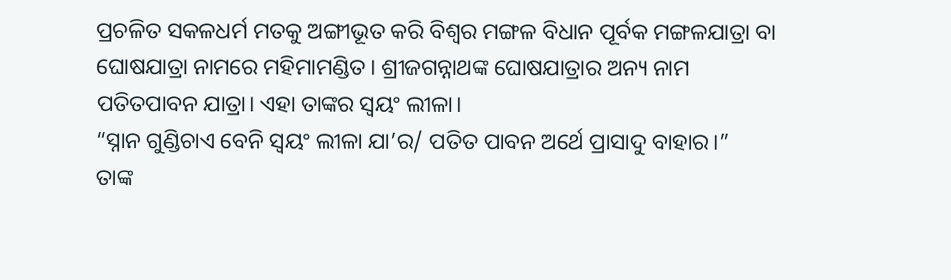ପ୍ରଚଳିତ ସକଳଧର୍ମ ମତକୁ ଅଙ୍ଗୀଭୂତ କରି ବିଶ୍ୱର ମଙ୍ଗଳ ବିଧାନ ପୂର୍ବକ ମଙ୍ଗଳଯାତ୍ରା ବା ଘୋଷଯାତ୍ରା ନାମରେ ମହିମାମଣ୍ଡିତ। ଶ୍ରୀଜଗନ୍ନାଥଙ୍କ ଘୋଷଯାତ୍ରାର ଅନ୍ୟ ନାମ ପତିତପାବନ ଯାତ୍ରା। ଏହା ତାଙ୍କର ସ୍ୱୟଂ ଲୀଳା।
“ସ୍ନାନ ଗୁଣ୍ଡିଚାଏ ବେନି ସ୍ୱୟଂ ଲୀଳା ଯା’ର/ ପତିତ ପାବନ ଅର୍ଥେ ପ୍ରାସାଦୁ ବାହାର।”
ତାଙ୍କ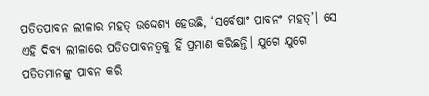ପତିତପାବନ ଲୀଳାର ମହତ୍ ଉଦ୍ଦେଶ୍ୟ ହେଉଛି, ‘ସର୍ବେଷାଂ ପାବନଂ ମହତ୍’। ସେ ଏହି ଦିବ୍ୟ ଲୀଳାରେ ପତିତପାବନତ୍ୱକୁ ହିଁ ପ୍ରମାଣ କରିଛନ୍ତି। ଯୁଗେ ଯୁଗେ ପତିତମାନଙ୍କୁ ପାବନ କରି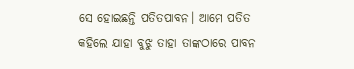ସେ ହୋଇଛନ୍ତି ପତିତପାବନ। ଆମେ ପତିତ କହିଲେ ଯାହା ବୁଝୁ ତାହା ତାଙ୍କଠାରେ ପାବନ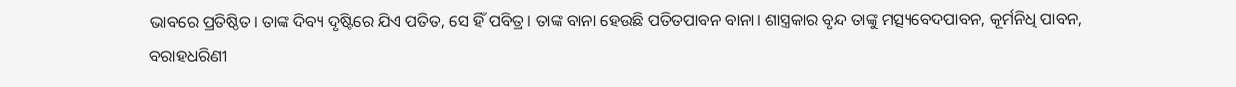ଭାବରେ ପ୍ରତିଷ୍ଠିତ। ତାଙ୍କ ଦିବ୍ୟ ଦୃଷ୍ଟିରେ ଯିଏ ପତିତ, ସେ ହିଁ ପବିତ୍ର। ତାଙ୍କ ବାନା ହେଉଛି ପତିତପାବନ ବାନା। ଶାସ୍ତ୍ରକାର ବୃନ୍ଦ ତାଙ୍କୁ ମତ୍ସ୍ୟବେଦପାବନ, କୂର୍ମନିଧି ପାବନ, ବରାହଧରିଣୀ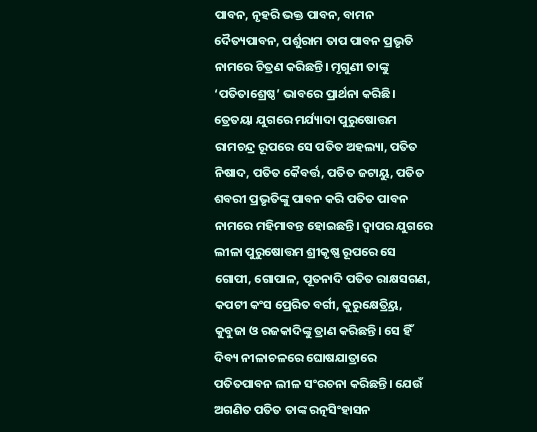ପାବନ, ନୃହରି ଭକ୍ତ ପାବନ, ବାମନ ଦୈତ୍ୟପାବନ, ପର୍ଶୁରାମ ତାପ ପାବନ ପ୍ରଭୃତି ନାମରେ ଚିତ୍ରଣ କରିଛନ୍ତି। ମୃଗୁଣୀ ତାଙ୍କୁ ‘ପତିତାଶ୍ରେଷ୍ଠ’ ଭାବରେ ପ୍ରାର୍ଥନା କରିଛି। ତ୍ରେତୟା ଯୁଗରେ ମର୍ଯ୍ୟାଦା ପୁରୁଷୋତ୍ତମ ରାମଚନ୍ଦ୍ର ରୂପରେ ସେ ପତିତ ଅହଲ୍ୟା, ପତିତ ନିଷାଦ, ପତିତ କୈବର୍ତ୍ତ, ପତିତ ଜଟାୟୁ, ପତିତ ଶବରୀ ପ୍ରଭୃତିଙ୍କୁ ପାବନ କରି ପତିତ ପାବନ ନାମରେ ମହିମାବନ୍ତ ହୋଇଛନ୍ତି। ଦ୍ୱାପର ଯୁଗରେ ଲୀଳା ପୁରୁଷୋତ୍ତମ ଶ୍ରୀକୃଷ୍ଣ ରୂପରେ ସେ ଗୋପୀ, ଗୋପାଳ, ପୂତନାଦି ପତିତ ରାକ୍ଷସଗଣ, କପଟୀ କଂସ ପ୍ରେରିତ ବର୍ଗୀ, କୁରୁକ୍ଷେତ୍ର୍ରିୟ, କୁବୁଜା ଓ ରଜକାଦିଙ୍କୁ ତ୍ରାଣ କରିଛନ୍ତି। ସେ ହିଁ ଦିବ୍ୟ ନୀଳାଚଳରେ ଘୋଷଯାତ୍ରାରେ ପତିତପାବନ ଲୀଳ ସଂରଚନା କରିଛନ୍ତି। ଯେଉଁ ଅଗଣିତ ପତିତ ତାଙ୍କ ରତ୍ନସିଂହାସନ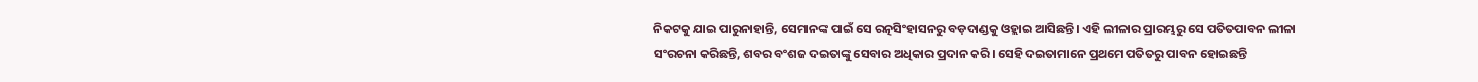ନିକଟକୁ ଯାଇ ପାରୁନାହାନ୍ତି, ସେମାନଙ୍କ ପାଇଁ ସେ ରତ୍ନସିଂହାସନରୁ ବଡ଼ଦାଣ୍ଡକୁ ଓହ୍ଲାଇ ଆସିଛନ୍ତି। ଏହି ଲୀଳାର ପ୍ରାରମ୍ଭରୁ ସେ ପତିତପାବନ ଲୀଳା ସଂରଚନା କରିଛନ୍ତି, ଶବର ବଂଶଜ ଦଇତାଙ୍କୁ ସେବାର ଅଧିକାର ପ୍ରଦାନ କରି। ସେହି ଦଇତାମାନେ ପ୍ରଥମେ ପତିତରୁ ପାବନ ହୋଇଛନ୍ତି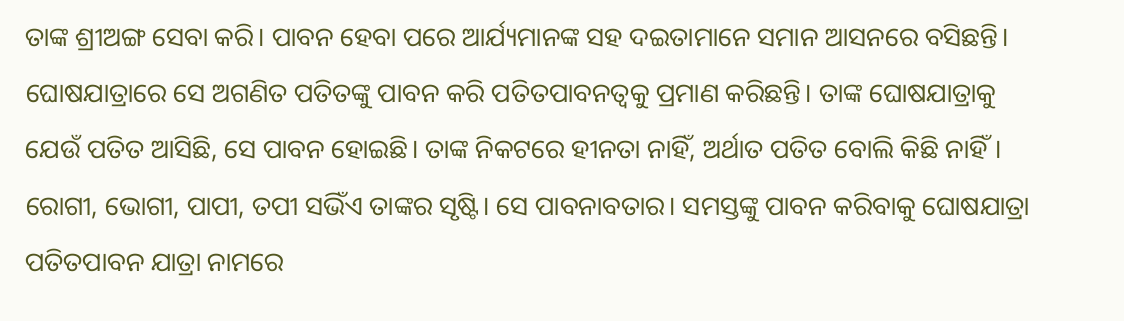ତାଙ୍କ ଶ୍ରୀଅଙ୍ଗ ସେବା କରି। ପାବନ ହେବା ପରେ ଆର୍ଯ୍ୟମାନଙ୍କ ସହ ଦଇତାମାନେ ସମାନ ଆସନରେ ବସିଛନ୍ତି। ଘୋଷଯାତ୍ରାରେ ସେ ଅଗଣିତ ପତିତଙ୍କୁ ପାବନ କରି ପତିତପାବନତ୍ୱକୁ ପ୍ରମାଣ କରିଛନ୍ତି। ତାଙ୍କ ଘୋଷଯାତ୍ରାକୁ ଯେଉଁ ପତିତ ଆସିଛି, ସେ ପାବନ ହୋଇଛି। ତାଙ୍କ ନିକଟରେ ହୀନତା ନାହିଁ, ଅର୍ଥାତ ପତିତ ବୋଲି କିଛି ନାହିଁ। ରୋଗୀ, ଭୋଗୀ, ପାପୀ, ତପୀ ସଭିଁଏ ତାଙ୍କର ସୃଷ୍ଟି। ସେ ପାବନାବତାର। ସମସ୍ତଙ୍କୁ ପାବନ କରିବାକୁ ଘୋଷଯାତ୍ରା ପତିତପାବନ ଯାତ୍ରା ନାମରେ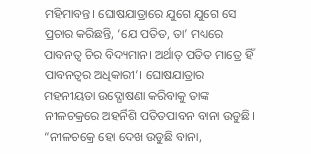ମହିମାବନ୍ତ। ଘୋଷଯାତ୍ରାରେ ଯୁଗେ ଯୁଗେ ସେ ପ୍ରଚାର କରିଛନ୍ତି, ‘ଯେ ପତିତ, ତା’ ମଧ୍ୟରେ ପାବନତ୍ୱ ଚିର ବିଦ୍ୟମାନ। ଅର୍ଥାତ୍ ପତିତ ମାତ୍ରେ ହିଁ ପାବନତ୍ୱର ଅଧିକାରୀ’। ଘୋଷଯାତ୍ରାର ମହନୀୟତା ଉଦ୍ଘୋଷଣା କରିବାକୁ ତାଙ୍କ ନୀଳଚକ୍ରରେ ଅହର୍ନିଶି ପତିତପାବନ ବାନା ଉଡୁଛି।
“ନୀଳଚକ୍ରେ ହୋ ଦେଖ ଉଡୁଛି ବାନା,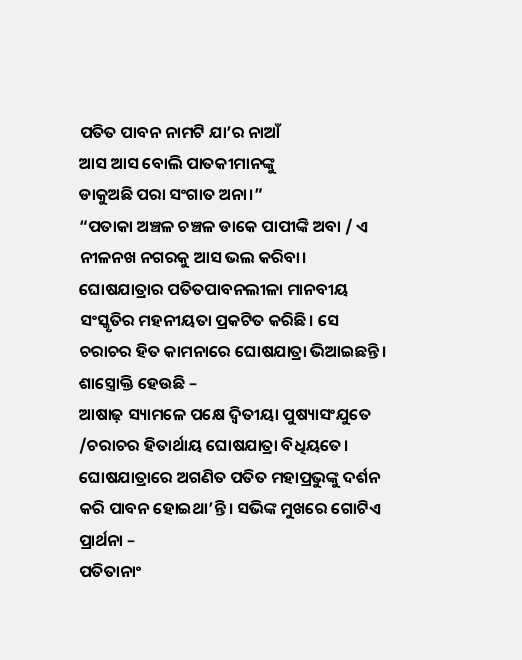ପତିତ ପାବନ ନାମଟି ଯା’ର ନାଆଁ
ଆସ ଆସ ବୋଲି ପାତକୀମାନଙ୍କୁ
ଡାକୁଅଛି ପରା ସଂଗାତ ଅନା।”
“ପତାକା ଅଞ୍ଚଳ ଚଞ୍ଚଳ ଡାକେ ପାପୀଙ୍କି ଅବା / ଏ ନୀଳନଖ ନଗରକୁ ଆସ ଭଲ କରିବା।
ଘୋଷଯାତ୍ରାର ପତିତପାବନଲୀଳା ମାନବୀୟ ସଂସ୍କୃତିର ମହନୀୟତା ପ୍ରକଟିତ କରିଛି। ସେ ଚରାଚର ହିତ କାମନାରେ ଘୋଷଯାତ୍ରା ଭିଆଇଛନ୍ତି। ଶାସ୍ତ୍ରୋକ୍ତି ହେଉଛି –
ଆଷାଢ଼ ସ୍ୟାମଳେ ପକ୍ଷେ ଦ୍ୱିତୀୟା ପୁଷ୍ୟାସଂଯୁତେ /ଚରାଚର ହିତାର୍ଥାୟ ଘୋଷଯାତ୍ରା ବିଧିୟତେ।
ଘୋଷଯାତ୍ରାରେ ଅଗଣିତ ପତିତ ମହାପ୍ରଭୁଙ୍କୁ ଦର୍ଶନ କରି ପାବନ ହୋଇଥା’ନ୍ତି। ସଭିଙ୍କ ମୁଖରେ ଗୋଟିଏ ପ୍ରାର୍ଥନା –
ପତିତାନାଂ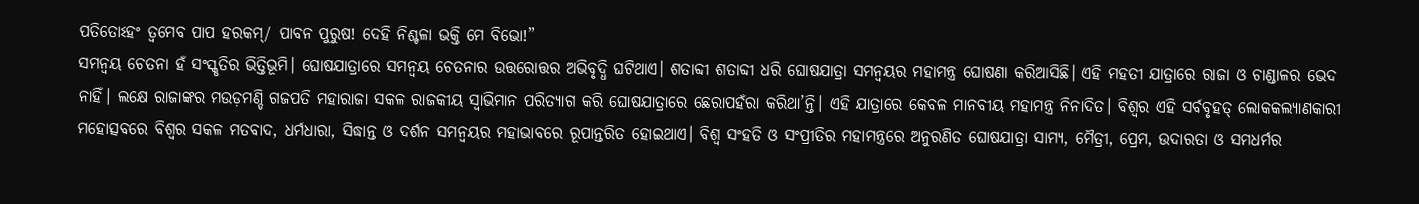ପତିତୋଽହଂ ତ୍ୱମେବ ପାପ ହରକମ୍/ ପାବନ ପୁରୁଷ! ଦେହି ନିଶ୍ଚଳା ଭକ୍ତି ମେ ବିଭୋ!”
ସମନ୍ୱୟ ଚେତନା ହଁ ସଂସ୍କୃତିର ଭିତ୍ତିଭୂମି। ଘୋଷଯାତ୍ରାରେ ସମନ୍ୱୟ ଚେତନାର ଉତ୍ତରୋତ୍ତର ଅଭିବୃଦ୍ଧି ଘଟିଥାଏ। ଶତାବ୍ଦୀ ଶତାବ୍ଦୀ ଧରି ଘୋଷଯାତ୍ରା ସମନ୍ୱୟର ମହାମନ୍ତ୍ର ଘୋଷଣା କରିଆସିଛି। ଏହି ମହତୀ ଯାତ୍ରାରେ ରାଜା ଓ ଚାଣ୍ଡାଳର ଭେଦ ନାହିଁ। ଲକ୍ଷେ ରାଜାଙ୍କର ମଉଡ଼ମଣ୍ଡି ଗଜପତି ମହାରାଜା ସକଳ ରାଜକୀୟ ସ୍ୱାଭିମାନ ପରିତ୍ୟାଗ କରି ଘୋଷଯାତ୍ରାରେ ଛେରାପହଁରା କରିଥା’ନ୍ତି। ଏହି ଯାତ୍ରାରେ କେବଳ ମାନବୀୟ ମହାମନ୍ତ୍ର ନିନାଦିତ। ବିଶ୍ୱର ଏହି ସର୍ବବୃହତ୍ ଲୋକକଲ୍ୟାଣକାରୀ ମହୋତ୍ସବରେ ବିଶ୍ୱର ସକଳ ମତବାଦ, ଧର୍ମଧାରା, ସିଦ୍ଧାନ୍ତ ଓ ଦର୍ଶନ ସମନ୍ୱୟର ମହାଭାବରେ ରୂପାନ୍ତରିତ ହୋଇଥାଏ। ବିଶ୍ୱ ସଂହତି ଓ ସଂପ୍ରୀତିର ମହାମନ୍ତ୍ରରେ ଅନୁରଣିତ ଘୋଷଯାତ୍ରା ସାମ୍ୟ, ମୈତ୍ରୀ, ପ୍ରେମ, ଉଦାରତା ଓ ସମଧର୍ମର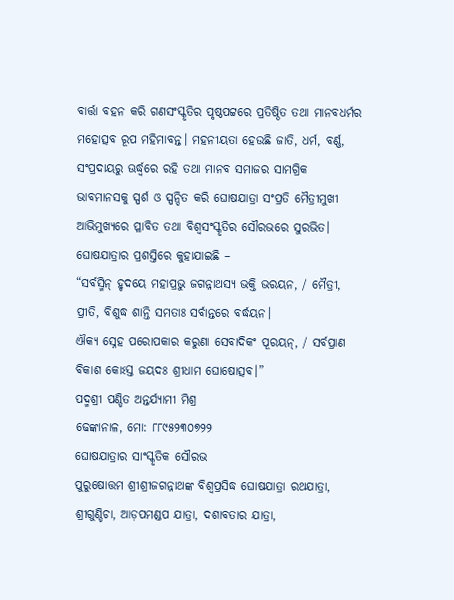ବାର୍ତ୍ତା ବହନ କରି ଗଣସଂସ୍କୃତିର ପୃଷ୍ଠପଟ୍ଟରେ ପ୍ରତିଷ୍ଠିତ ତଥା ମାନବଧର୍ମର ମହୋତ୍ସବ ରୂପ ମହିମାବନ୍ତ। ମହନୀୟତା ହେଉଛି ଜାତି, ଧର୍ମ, ବର୍ଣ୍ଣ, ସଂପ୍ରଦାୟରୁ ଊର୍ଦ୍ଧ୍ବରେ ରହି ତଥା ମାନବ ସମାଜର ସାମଗ୍ରିକ ଭାବମାନସକୁ ସ୍ପର୍ଶ ଓ ସ୍ପନ୍ଦିତ କରି ଘୋଷଯାତ୍ରା ସଂପ୍ରତି ମୈତ୍ରୀମୁଖୀ ଆଭିମୁଖ୍ୟରେ ପ୍ଳାବିତ ତଥା ବିଶ୍ୱସଂସ୍କୃତିର ସୌରଭରେ ସୁରଭିତ। ଘୋଷଯାତ୍ରାର ପ୍ରଶସ୍ତିରେ କୁହାଯାଇଛି –
“ସର୍ବସ୍ମିନ୍ ହୃଦୟେ ମହାପ୍ରଭୁ ଜଗନ୍ନାଥସ୍ୟ ଭକ୍ତି ଭରୟନ, / ମୈତ୍ରୀ, ପ୍ରୀତି, ବିଶୁଦ୍ଧ ଶାନ୍ତି ସମତାଃ ସର୍ବାନ୍ତରେ ବର୍ଦ୍ଧୟନ।
ଐକ୍ୟ ସ୍ନେହ ପରୋପକାର କରୁଣା ସେବାଦିକଂ ପୂରୟନ୍, / ସର୍ବପ୍ରାଣ ବିକାଶ କୋଽସ୍ତ ଜୟଦଃ ଶ୍ରୀଧାମ ଘୋଷୋତ୍ସବ।”
ପଦ୍ମଶ୍ରୀ ପଣ୍ଡିତ ଅନ୍ତର୍ଯ୍ୟାମୀ ମିଶ୍ର
ଢେଙ୍କାନାଳ, ମୋ: ୮୮୯୫୨୩୦୭୨୨
ଘୋଷଯାତ୍ରାର ସାଂସ୍କୃତିକ ସୌରଭ
ପୁରୁଷୋତ୍ତମ ଶ୍ରୀଶ୍ରୀଜଗନ୍ନାଥଙ୍କ ବିଶ୍ୱପ୍ରସିଦ୍ଧ ଘୋଷଯାତ୍ରା ରଥଯାତ୍ରା, ଶ୍ରୀଗୁଣ୍ଡିଚା, ଆଡ଼ପମଣ୍ଡପ ଯାତ୍ରା, ଦଶାବତାର ଯାତ୍ରା,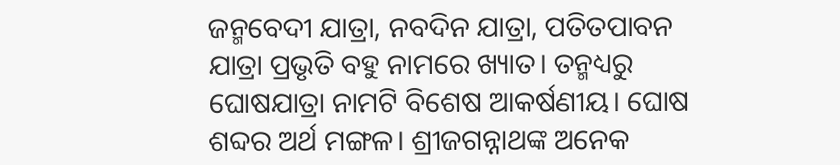ଜନ୍ମବେଦୀ ଯାତ୍ରା, ନବଦିନ ଯାତ୍ରା, ପତିତପାବନ ଯାତ୍ରା ପ୍ରଭୃତି ବହୁ ନାମରେ ଖ୍ୟାତ। ତନ୍ମଧ୍ୟରୁ ଘୋଷଯାତ୍ରା ନାମଟି ବିଶେଷ ଆକର୍ଷଣୀୟ। ଘୋଷ ଶବ୍ଦର ଅର୍ଥ ମଙ୍ଗଳ। ଶ୍ରୀଜଗନ୍ନାଥଙ୍କ ଅନେକ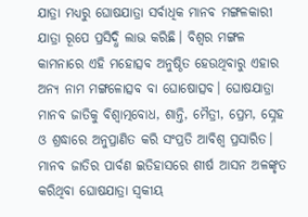ଯାତ୍ରା ମଧ୍ୟରୁ ଘୋଷଯାତ୍ରା ସର୍ବାଧିକ ମାନବ ମଙ୍ଗଳକାରୀ ଯାତ୍ରା ରୂପେ ପ୍ରସିଦ୍ଧି ଲାଭ କରିଛି। ବିଶ୍ୱର ମଙ୍ଗଳ କାମନାରେ ଏହି ମହୋତ୍ସବ ଅନୁଷ୍ଠିତ ହେଉଥିବାରୁ ଏହାର ଅନ୍ୟ ନାମ ମଙ୍ଗଳୋତ୍ସବ ବା ଘୋଷୋତ୍ସବ। ଘୋଷଯାତ୍ରା ମାନବ ଜାତିକୁ ବିଶ୍ୱାତ୍ମବୋଧ, ଶାନ୍ତି, ମୈତ୍ରୀ, ପ୍ରେମ, ସ୍ନେହ ଓ ଶ୍ରଦ୍ଧାରେ ଅନୁପ୍ରାଣିତ କରି ସଂପ୍ରତି ଆବିଶ୍ୱ ପ୍ରସାରିତ। ମାନବ ଜାତିର ପାର୍ବଣ ଇତିହାସରେ ଶୀର୍ଷ ଆସନ ଅଳଙ୍କୃତ କରିଥିବା ଘୋଷଯାତ୍ରା ସ୍ୱକୀୟ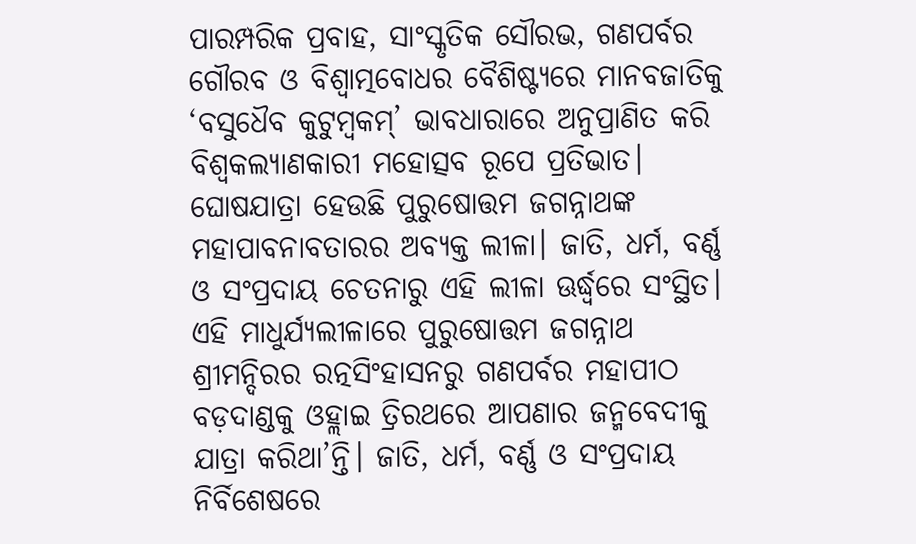ପାରମ୍ପରିକ ପ୍ରବାହ, ସାଂସ୍କୃତିକ ସୌରଭ, ଗଣପର୍ବର ଗୌରବ ଓ ବିଶ୍ୱାତ୍ମବୋଧର ବୈଶିଷ୍ଟ୍ୟରେ ମାନବଜାତିକୁ ‘ବସୁଧୈବ କୁଟୁମ୍ବକମ୍’ ଭାବଧାରାରେ ଅନୁପ୍ରାଣିତ କରି ବିଶ୍ୱକଲ୍ୟାଣକାରୀ ମହୋତ୍ସବ ରୂପେ ପ୍ରତିଭାତ।
ଘୋଷଯାତ୍ରା ହେଉଛି ପୁରୁଷୋତ୍ତମ ଜଗନ୍ନାଥଙ୍କ ମହାପାବନାବତାରର ଅବ୍ୟକ୍ତ ଲୀଳା। ଜାତି, ଧର୍ମ, ବର୍ଣ୍ଣ ଓ ସଂପ୍ରଦାୟ ଚେତନାରୁ ଏହି ଲୀଳା ଊର୍ଦ୍ଧ୍ବରେ ସଂସ୍ଥିତ। ଏହି ମାଧୁର୍ଯ୍ୟଲୀଳାରେ ପୁରୁଷୋତ୍ତମ ଜଗନ୍ନାଥ ଶ୍ରୀମନ୍ଦିରର ରତ୍ନସିଂହାସନରୁ ଗଣପର୍ବର ମହାପୀଠ ବଡ଼ଦାଣ୍ଡକୁ ଓହ୍ଲାଇ ତ୍ରିରଥରେ ଆପଣାର ଜନ୍ମବେଦୀକୁ ଯାତ୍ରା କରିଥା’ନ୍ତି। ଜାତି, ଧର୍ମ, ବର୍ଣ୍ଣ ଓ ସଂପ୍ରଦାୟ ନିର୍ବିଶେଷରେ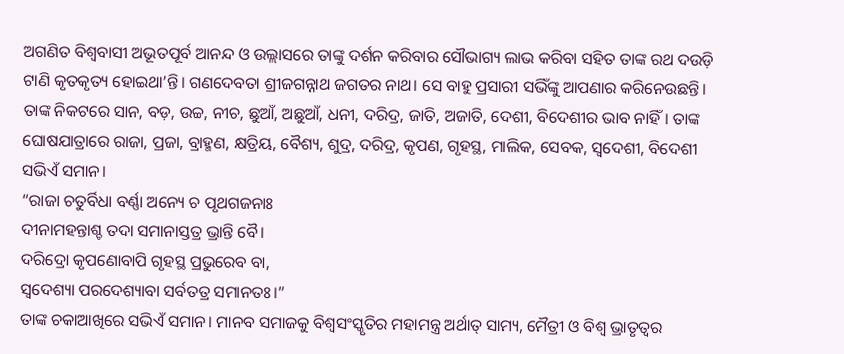ଅଗଣିତ ବିଶ୍ୱବାସୀ ଅଭୂତପୂର୍ବ ଆନନ୍ଦ ଓ ଉଲ୍ଲାସରେ ତାଙ୍କୁ ଦର୍ଶନ କରିବାର ସୌଭାଗ୍ୟ ଲାଭ କରିବା ସହିତ ତାଙ୍କ ରଥ ଦଉଡ଼ି ଟାଣି କୃତକୃତ୍ୟ ହୋଇଥା’ନ୍ତି। ଗଣଦେବତା ଶ୍ରୀଜଗନ୍ନାଥ ଜଗତର ନାଥ। ସେ ବାହୁ ପ୍ରସାରୀ ସଭିଁଙ୍କୁ ଆପଣାର କରିନେଉଛନ୍ତି। ତାଙ୍କ ନିକଟରେ ସାନ, ବଡ଼, ଉଚ୍ଚ, ନୀଚ, ଛୁଆଁ, ଅଛୁଆଁ, ଧନୀ, ଦରିଦ୍ର, ଜାତି, ଅଜାତି, ଦେଶୀ, ବିଦେଶୀର ଭାବ ନାହିଁ। ତାଙ୍କ ଘୋଷଯାତ୍ରାରେ ରାଜା, ପ୍ରଜା, ବ୍ରାହ୍ମଣ, କ୍ଷତ୍ରିୟ, ବୈଶ୍ୟ, ଶୁଦ୍ର, ଦରିଦ୍ର, କୃପଣ, ଗୃହସ୍ଥ, ମାଲିକ, ସେବକ, ସ୍ୱଦେଶୀ, ବିଦେଶୀ ସଭିଏଁ ସମାନ।
“ରାଜା ଚତୁର୍ବିଧା ବର୍ଣ୍ଣା ଅନ୍ୟେ ଚ ପୃଥଗଜନାଃ
ଦୀନାମହନ୍ତାଶ୍ଚ ତଦା ସମାନାସ୍ତତ୍ର ଭ୍ରାନ୍ତି ବୈ।
ଦରିଦ୍ରୋ କୃପଣୋବାପି ଗୃହସ୍ଥ ପ୍ରଭୁରେବ ବା,
ସ୍ୱଦେଶ୍ୟା ପରଦେଶ୍ୟାବା ସର୍ବତତ୍ର ସମାନତଃ।”
ତାଙ୍କ ଚକାଆଖିରେ ସଭିଏଁ ସମାନ। ମାନବ ସମାଜକୁ ବିଶ୍ୱସଂସ୍କୃତିର ମହାମନ୍ତ୍ର ଅର୍ଥାତ୍ ସାମ୍ୟ, ମୈତ୍ରୀ ଓ ବିଶ୍ୱ ଭ୍ରାତୃତ୍ୱର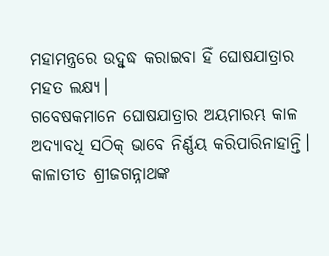ମହାମନ୍ତ୍ରରେ ଉଦ୍ବୁଦ୍ଧ କରାଇବା ହିଁ ଘୋଷଯାତ୍ରାର ମହତ ଲକ୍ଷ୍ୟ।
ଗବେଷକମାନେ ଘୋଷଯାତ୍ରାର ଅୟମାରମ୍ଭ କାଳ ଅଦ୍ୟାବଧି ସଠିକ୍ ଭାବେ ନିର୍ଣ୍ଣୟ କରିପାରିନାହାନ୍ତି। କାଳାତୀତ ଶ୍ରୀଜଗନ୍ନାଥଙ୍କ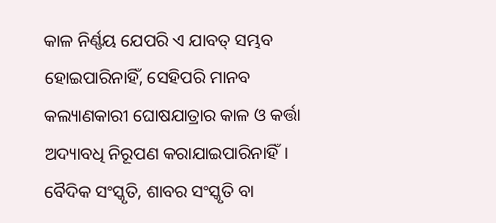କାଳ ନିର୍ଣ୍ଣୟ ଯେପରି ଏ ଯାବତ୍ ସମ୍ଭବ ହୋଇପାରିନାହିଁ, ସେହିପରି ମାନବ କଲ୍ୟାଣକାରୀ ଘୋଷଯାତ୍ରାର କାଳ ଓ କର୍ତ୍ତା ଅଦ୍ୟାବଧି ନିରୂପଣ କରାଯାଇପାରିନାହିଁ। ବୈଦିକ ସଂସ୍କୃତି, ଶାବର ସଂସ୍କୃତି ବା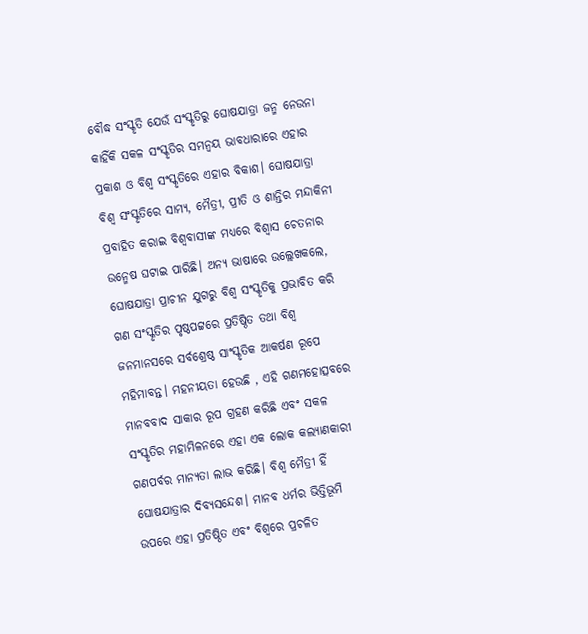ବୌଦ୍ଧ ସଂସ୍କୃତି ଯେଉଁ ସଂସ୍କୃତିରୁ ଘୋଷଯାତ୍ରା ଜନ୍ମ ନେଉନା କାହିଁକି ସକଳ ସଂସ୍କୃତିର ସମନ୍ୱୟ ଭାବଧାରାରେ ଏହାର ପ୍ରକାଶ ଓ ବିଶ୍ୱ ସଂସ୍କୃତିରେ ଏହାର ବିକାଶ। ଘୋଷଯାତ୍ରା ବିଶ୍ୱ ସଂସ୍କୃତିରେ ସାମ୍ୟ, ମୈତ୍ରୀ, ପ୍ରୀତି ଓ ଶାନ୍ତିର ମନ୍ଦାକିନୀ ପ୍ରବାହିତ କରାଇ ବିଶ୍ୱବାସୀଙ୍କ ମଧ୍ୟରେ ବିଶ୍ୱାସ ଚେତନାର ଉନ୍ମେଷ ଘଟାଇ ପାରିଛି। ଅନ୍ୟ ଭାଷାରେ ଉଲ୍ଲେଖକଲେ, ଘୋଷଯାତ୍ରା ପ୍ରାଚୀନ ଯୁଗରୁ ବିଶ୍ୱ ସଂସ୍କୃତିକୁ ପ୍ରଭାବିତ କରି ଗଣ ସଂସ୍କୃତିର ପୃଷ୍ଠପଟ୍ଟରେ ପ୍ରତିଷ୍ଠିତ ତଥା ବିଶ୍ୱ ଜନମାନସରେ ସର୍ବଶ୍ରେଷ୍ଠ ସାଂସ୍କୃତିକ ଆକର୍ଷଣ ରୂପେ ମହିମାବନ୍ତ। ମହନୀୟତା ହେଉଛି , ଏହି ଗଣମହୋତ୍ସବରେ ମାନବବାଦ ସାକାର ରୂପ ଗ୍ରହଣ କରିଛି ଏବଂ ସକଳ ସଂସ୍କୃତିର ମହାମିଳନରେ ଏହା ଏକ ଲୋକ କଲ୍ୟାଣକାରୀ ଗଣପର୍ବର ମାନ୍ୟତା ଲାଭ କରିଛି। ବିଶ୍ୱ ମୈତ୍ରୀ ହିଁ ଘୋଷଯାତ୍ରାର ଦିବ୍ୟସନ୍ଦେଶ। ମାନବ ଧର୍ମର ଭିତ୍ତିଭୂମି ଉପରେ ଏହା ପ୍ରତିଷ୍ଠିତ ଏବଂ ବିଶ୍ୱରେ ପ୍ରଚଳିତ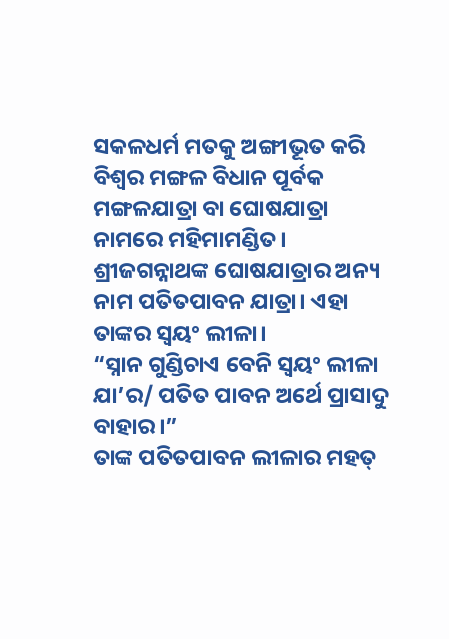ସକଳଧର୍ମ ମତକୁ ଅଙ୍ଗୀଭୂତ କରି ବିଶ୍ୱର ମଙ୍ଗଳ ବିଧାନ ପୂର୍ବକ ମଙ୍ଗଳଯାତ୍ରା ବା ଘୋଷଯାତ୍ରା ନାମରେ ମହିମାମଣ୍ଡିତ। ଶ୍ରୀଜଗନ୍ନାଥଙ୍କ ଘୋଷଯାତ୍ରାର ଅନ୍ୟ ନାମ ପତିତପାବନ ଯାତ୍ରା। ଏହା ତାଙ୍କର ସ୍ୱୟଂ ଲୀଳା।
“ସ୍ନାନ ଗୁଣ୍ଡିଚାଏ ବେନି ସ୍ୱୟଂ ଲୀଳା ଯା’ର/ ପତିତ ପାବନ ଅର୍ଥେ ପ୍ରାସାଦୁ ବାହାର।”
ତାଙ୍କ ପତିତପାବନ ଲୀଳାର ମହତ୍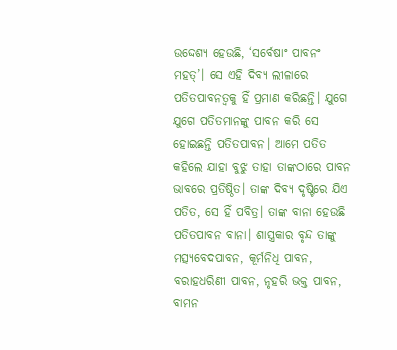ଉଦ୍ଦେଶ୍ୟ ହେଉଛି, ‘ସର୍ବେଷାଂ ପାବନଂ ମହତ୍’। ସେ ଏହି ଦିବ୍ୟ ଲୀଳାରେ ପତିତପାବନତ୍ୱକୁ ହିଁ ପ୍ରମାଣ କରିଛନ୍ତି। ଯୁଗେ ଯୁଗେ ପତିତମାନଙ୍କୁ ପାବନ କରି ସେ ହୋଇଛନ୍ତି ପତିତପାବନ। ଆମେ ପତିତ କହିଲେ ଯାହା ବୁଝୁ ତାହା ତାଙ୍କଠାରେ ପାବନ ଭାବରେ ପ୍ରତିଷ୍ଠିତ। ତାଙ୍କ ଦିବ୍ୟ ଦୃଷ୍ଟିରେ ଯିଏ ପତିତ, ସେ ହିଁ ପବିତ୍ର। ତାଙ୍କ ବାନା ହେଉଛି ପତିତପାବନ ବାନା। ଶାସ୍ତ୍ରକାର ବୃନ୍ଦ ତାଙ୍କୁ ମତ୍ସ୍ୟବେଦପାବନ, କୂର୍ମନିଧି ପାବନ, ବରାହଧରିଣୀ ପାବନ, ନୃହରି ଭକ୍ତ ପାବନ, ବାମନ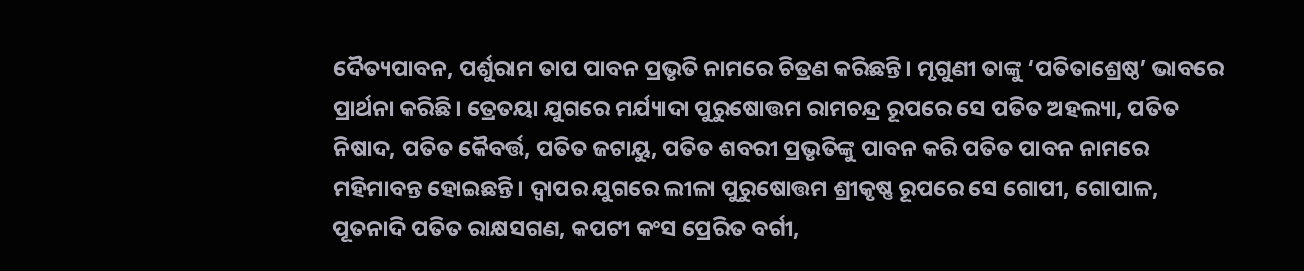ଦୈତ୍ୟପାବନ, ପର୍ଶୁରାମ ତାପ ପାବନ ପ୍ରଭୃତି ନାମରେ ଚିତ୍ରଣ କରିଛନ୍ତି। ମୃଗୁଣୀ ତାଙ୍କୁ ‘ପତିତାଶ୍ରେଷ୍ଠ’ ଭାବରେ ପ୍ରାର୍ଥନା କରିଛି। ତ୍ରେତୟା ଯୁଗରେ ମର୍ଯ୍ୟାଦା ପୁରୁଷୋତ୍ତମ ରାମଚନ୍ଦ୍ର ରୂପରେ ସେ ପତିତ ଅହଲ୍ୟା, ପତିତ ନିଷାଦ, ପତିତ କୈବର୍ତ୍ତ, ପତିତ ଜଟାୟୁ, ପତିତ ଶବରୀ ପ୍ରଭୃତିଙ୍କୁ ପାବନ କରି ପତିତ ପାବନ ନାମରେ ମହିମାବନ୍ତ ହୋଇଛନ୍ତି। ଦ୍ୱାପର ଯୁଗରେ ଲୀଳା ପୁରୁଷୋତ୍ତମ ଶ୍ରୀକୃଷ୍ଣ ରୂପରେ ସେ ଗୋପୀ, ଗୋପାଳ, ପୂତନାଦି ପତିତ ରାକ୍ଷସଗଣ, କପଟୀ କଂସ ପ୍ରେରିତ ବର୍ଗୀ,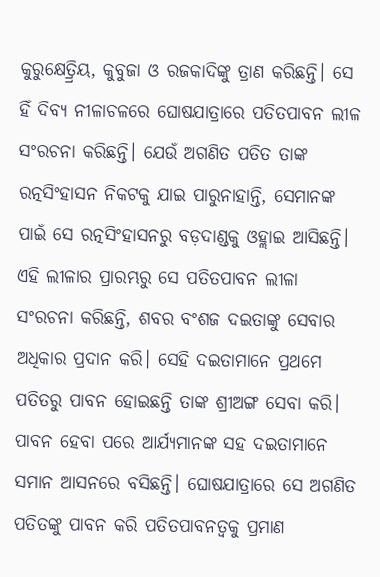କୁରୁକ୍ଷେତ୍ର୍ରିୟ, କୁବୁଜା ଓ ରଜକାଦିଙ୍କୁ ତ୍ରାଣ କରିଛନ୍ତି। ସେ ହିଁ ଦିବ୍ୟ ନୀଳାଚଳରେ ଘୋଷଯାତ୍ରାରେ ପତିତପାବନ ଲୀଳ ସଂରଚନା କରିଛନ୍ତି। ଯେଉଁ ଅଗଣିତ ପତିତ ତାଙ୍କ ରତ୍ନସିଂହାସନ ନିକଟକୁ ଯାଇ ପାରୁନାହାନ୍ତି, ସେମାନଙ୍କ ପାଇଁ ସେ ରତ୍ନସିଂହାସନରୁ ବଡ଼ଦାଣ୍ଡକୁ ଓହ୍ଲାଇ ଆସିଛନ୍ତି। ଏହି ଲୀଳାର ପ୍ରାରମ୍ଭରୁ ସେ ପତିତପାବନ ଲୀଳା ସଂରଚନା କରିଛନ୍ତି, ଶବର ବଂଶଜ ଦଇତାଙ୍କୁ ସେବାର ଅଧିକାର ପ୍ରଦାନ କରି। ସେହି ଦଇତାମାନେ ପ୍ରଥମେ ପତିତରୁ ପାବନ ହୋଇଛନ୍ତି ତାଙ୍କ ଶ୍ରୀଅଙ୍ଗ ସେବା କରି। ପାବନ ହେବା ପରେ ଆର୍ଯ୍ୟମାନଙ୍କ ସହ ଦଇତାମାନେ ସମାନ ଆସନରେ ବସିଛନ୍ତି। ଘୋଷଯାତ୍ରାରେ ସେ ଅଗଣିତ ପତିତଙ୍କୁ ପାବନ କରି ପତିତପାବନତ୍ୱକୁ ପ୍ରମାଣ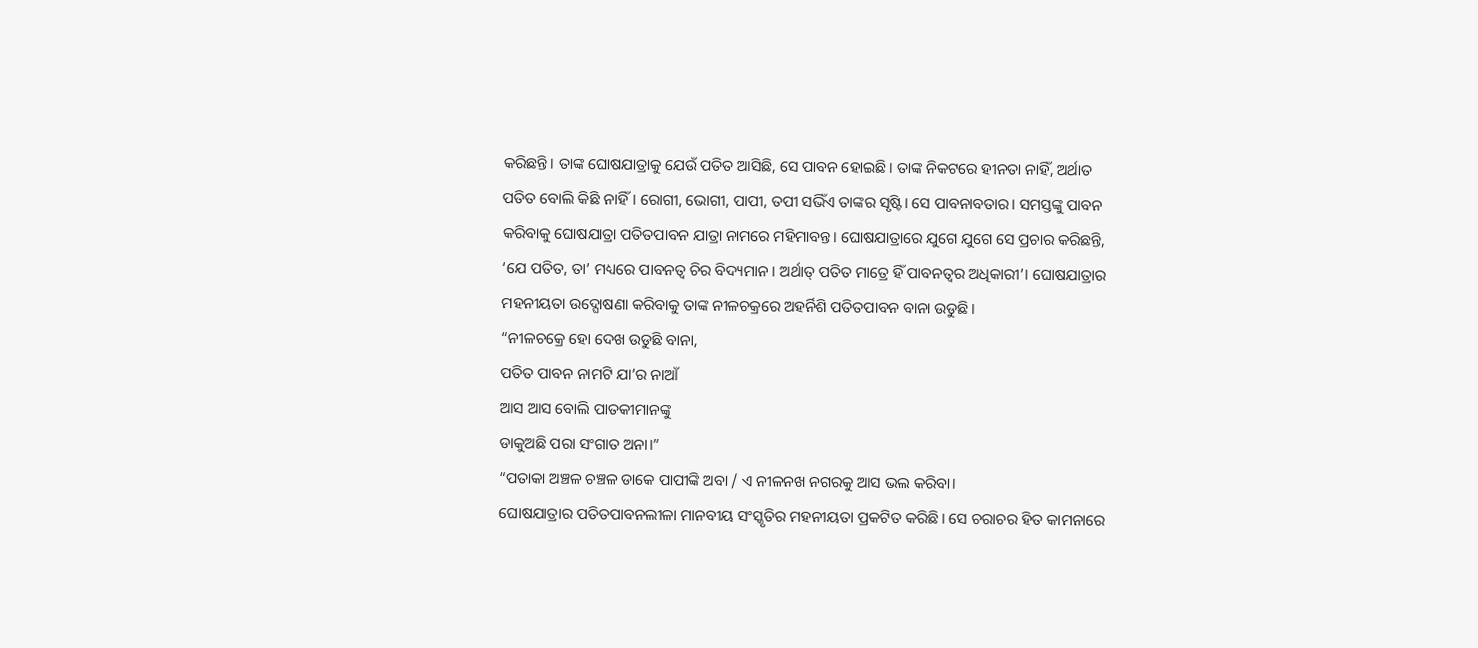କରିଛନ୍ତି। ତାଙ୍କ ଘୋଷଯାତ୍ରାକୁ ଯେଉଁ ପତିତ ଆସିଛି, ସେ ପାବନ ହୋଇଛି। ତାଙ୍କ ନିକଟରେ ହୀନତା ନାହିଁ, ଅର୍ଥାତ ପତିତ ବୋଲି କିଛି ନାହିଁ। ରୋଗୀ, ଭୋଗୀ, ପାପୀ, ତପୀ ସଭିଁଏ ତାଙ୍କର ସୃଷ୍ଟି। ସେ ପାବନାବତାର। ସମସ୍ତଙ୍କୁ ପାବନ କରିବାକୁ ଘୋଷଯାତ୍ରା ପତିତପାବନ ଯାତ୍ରା ନାମରେ ମହିମାବନ୍ତ। ଘୋଷଯାତ୍ରାରେ ଯୁଗେ ଯୁଗେ ସେ ପ୍ରଚାର କରିଛନ୍ତି, ‘ଯେ ପତିତ, ତା’ ମଧ୍ୟରେ ପାବନତ୍ୱ ଚିର ବିଦ୍ୟମାନ। ଅର୍ଥାତ୍ ପତିତ ମାତ୍ରେ ହିଁ ପାବନତ୍ୱର ଅଧିକାରୀ’। ଘୋଷଯାତ୍ରାର ମହନୀୟତା ଉଦ୍ଘୋଷଣା କରିବାକୁ ତାଙ୍କ ନୀଳଚକ୍ରରେ ଅହର୍ନିଶି ପତିତପାବନ ବାନା ଉଡୁଛି।
“ନୀଳଚକ୍ରେ ହୋ ଦେଖ ଉଡୁଛି ବାନା,
ପତିତ ପାବନ ନାମଟି ଯା’ର ନାଆଁ
ଆସ ଆସ ବୋଲି ପାତକୀମାନଙ୍କୁ
ଡାକୁଅଛି ପରା ସଂଗାତ ଅନା।”
“ପତାକା ଅଞ୍ଚଳ ଚଞ୍ଚଳ ଡାକେ ପାପୀଙ୍କି ଅବା / ଏ ନୀଳନଖ ନଗରକୁ ଆସ ଭଲ କରିବା।
ଘୋଷଯାତ୍ରାର ପତିତପାବନଲୀଳା ମାନବୀୟ ସଂସ୍କୃତିର ମହନୀୟତା ପ୍ରକଟିତ କରିଛି। ସେ ଚରାଚର ହିତ କାମନାରେ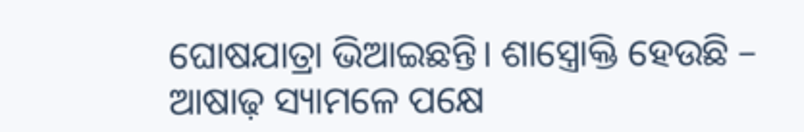ଘୋଷଯାତ୍ରା ଭିଆଇଛନ୍ତି। ଶାସ୍ତ୍ରୋକ୍ତି ହେଉଛି –
ଆଷାଢ଼ ସ୍ୟାମଳେ ପକ୍ଷେ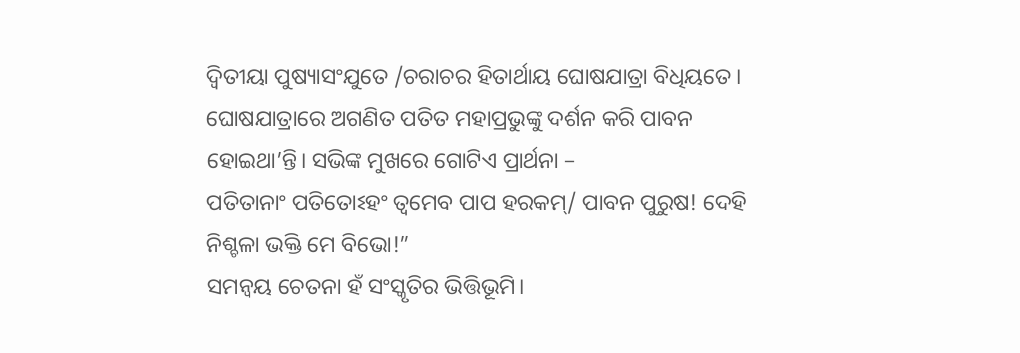ଦ୍ୱିତୀୟା ପୁଷ୍ୟାସଂଯୁତେ /ଚରାଚର ହିତାର୍ଥାୟ ଘୋଷଯାତ୍ରା ବିଧିୟତେ।
ଘୋଷଯାତ୍ରାରେ ଅଗଣିତ ପତିତ ମହାପ୍ରଭୁଙ୍କୁ ଦର୍ଶନ କରି ପାବନ ହୋଇଥା’ନ୍ତି। ସଭିଙ୍କ ମୁଖରେ ଗୋଟିଏ ପ୍ରାର୍ଥନା –
ପତିତାନାଂ ପତିତୋଽହଂ ତ୍ୱମେବ ପାପ ହରକମ୍/ ପାବନ ପୁରୁଷ! ଦେହି ନିଶ୍ଚଳା ଭକ୍ତି ମେ ବିଭୋ!”
ସମନ୍ୱୟ ଚେତନା ହଁ ସଂସ୍କୃତିର ଭିତ୍ତିଭୂମି।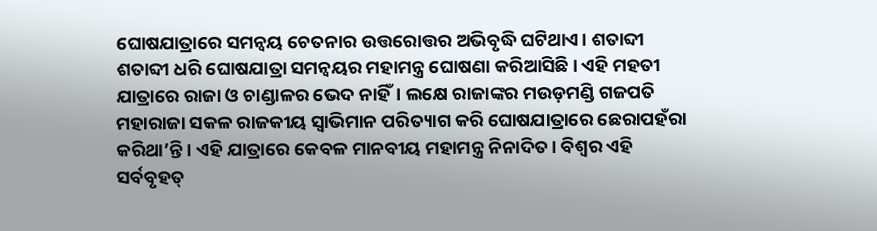ଘୋଷଯାତ୍ରାରେ ସମନ୍ୱୟ ଚେତନାର ଉତ୍ତରୋତ୍ତର ଅଭିବୃଦ୍ଧି ଘଟିଥାଏ। ଶତାବ୍ଦୀ ଶତାବ୍ଦୀ ଧରି ଘୋଷଯାତ୍ରା ସମନ୍ୱୟର ମହାମନ୍ତ୍ର ଘୋଷଣା କରିଆସିଛି। ଏହି ମହତୀ ଯାତ୍ରାରେ ରାଜା ଓ ଚାଣ୍ଡାଳର ଭେଦ ନାହିଁ। ଲକ୍ଷେ ରାଜାଙ୍କର ମଉଡ଼ମଣ୍ଡି ଗଜପତି ମହାରାଜା ସକଳ ରାଜକୀୟ ସ୍ୱାଭିମାନ ପରିତ୍ୟାଗ କରି ଘୋଷଯାତ୍ରାରେ ଛେରାପହଁରା କରିଥା’ନ୍ତି। ଏହି ଯାତ୍ରାରେ କେବଳ ମାନବୀୟ ମହାମନ୍ତ୍ର ନିନାଦିତ। ବିଶ୍ୱର ଏହି ସର୍ବବୃହତ୍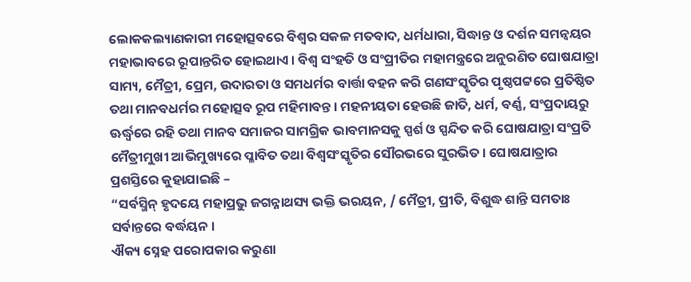ଲୋକକଲ୍ୟାଣକାରୀ ମହୋତ୍ସବରେ ବିଶ୍ୱର ସକଳ ମତବାଦ, ଧର୍ମଧାରା, ସିଦ୍ଧାନ୍ତ ଓ ଦର୍ଶନ ସମନ୍ୱୟର ମହାଭାବରେ ରୂପାନ୍ତରିତ ହୋଇଥାଏ। ବିଶ୍ୱ ସଂହତି ଓ ସଂପ୍ରୀତିର ମହାମନ୍ତ୍ରରେ ଅନୁରଣିତ ଘୋଷଯାତ୍ରା ସାମ୍ୟ, ମୈତ୍ରୀ, ପ୍ରେମ, ଉଦାରତା ଓ ସମଧର୍ମର ବାର୍ତ୍ତା ବହନ କରି ଗଣସଂସ୍କୃତିର ପୃଷ୍ଠପଟ୍ଟରେ ପ୍ରତିଷ୍ଠିତ ତଥା ମାନବଧର୍ମର ମହୋତ୍ସବ ରୂପ ମହିମାବନ୍ତ। ମହନୀୟତା ହେଉଛି ଜାତି, ଧର୍ମ, ବର୍ଣ୍ଣ, ସଂପ୍ରଦାୟରୁ ଊର୍ଦ୍ଧ୍ବରେ ରହି ତଥା ମାନବ ସମାଜର ସାମଗ୍ରିକ ଭାବମାନସକୁ ସ୍ପର୍ଶ ଓ ସ୍ପନ୍ଦିତ କରି ଘୋଷଯାତ୍ରା ସଂପ୍ରତି ମୈତ୍ରୀମୁଖୀ ଆଭିମୁଖ୍ୟରେ ପ୍ଳାବିତ ତଥା ବିଶ୍ୱସଂସ୍କୃତିର ସୌରଭରେ ସୁରଭିତ। ଘୋଷଯାତ୍ରାର ପ୍ରଶସ୍ତିରେ କୁହାଯାଇଛି –
“ସର୍ବସ୍ମିନ୍ ହୃଦୟେ ମହାପ୍ରଭୁ ଜଗନ୍ନାଥସ୍ୟ ଭକ୍ତି ଭରୟନ, / ମୈତ୍ରୀ, ପ୍ରୀତି, ବିଶୁଦ୍ଧ ଶାନ୍ତି ସମତାଃ ସର୍ବାନ୍ତରେ ବର୍ଦ୍ଧୟନ।
ଐକ୍ୟ ସ୍ନେହ ପରୋପକାର କରୁଣା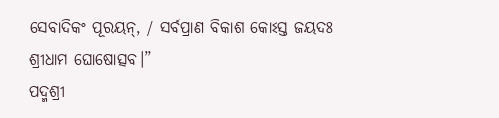ସେବାଦିକଂ ପୂରୟନ୍, / ସର୍ବପ୍ରାଣ ବିକାଶ କୋଽସ୍ତ ଜୟଦଃ ଶ୍ରୀଧାମ ଘୋଷୋତ୍ସବ।”
ପଦ୍ମଶ୍ରୀ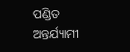ପଣ୍ଡିତ ଅନ୍ତର୍ଯ୍ୟାମୀ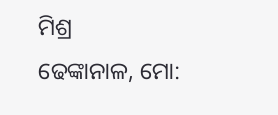ମିଶ୍ର
ଢେଙ୍କାନାଳ, ମୋ: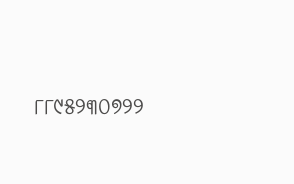୮୮୯୫୨୩୦୭୨୨